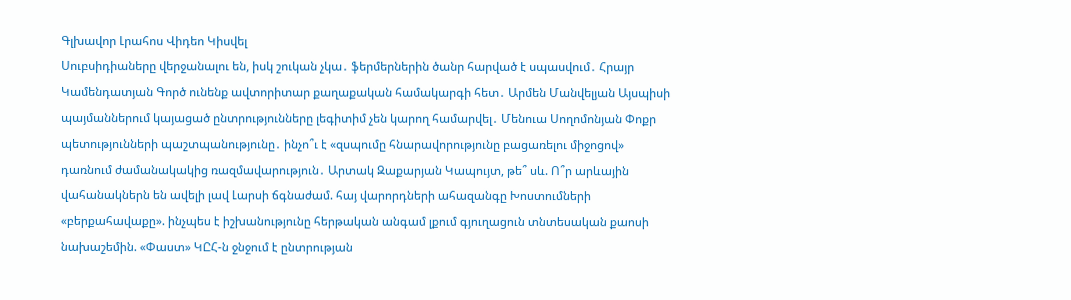Գլխավոր Լրահոս Վիդեո Կիսվել
Սուբսիդիաները վերջանալու են, իսկ շուկան չկա․ ֆերմերներին ծանր հարված է սպասվում․ Հրայր Կամենդատյան Գործ ունենք ավտորիտար քաղաքական համակարգի հետ․ Արմեն Մանվելյան Այսպիսի պայմաններում կայացած ընտրությունները լեգիտիմ չեն կարող համարվել․ Մենուա Սողոմոնյան Փոքր պետությունների պաշտպանությունը․ ինչո՞ւ է «զսպումը հնարավորությունը բացառելու միջոցով» դառնում ժամանակակից ռազմավարություն․ Արտակ Զաքարյան Կապույտ, թե՞ սև. Ո՞ր արևային վահանակներն են ավելի լավ Լարսի ճգնաժամ. հայ վարորդների ահազանգը Խոստումների «բերքահավաքը». ինչպես է իշխանությունը հերթական անգամ լքում գյուղացուն տնտեսական քաոսի նախաշեմին. «Փաստ» ԿԸՀ-ն ջնջում է ընտրության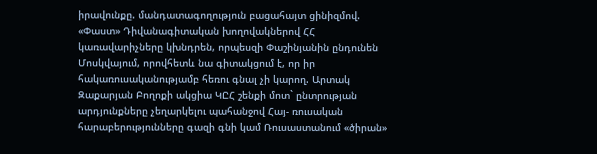իրավունքը. մանդատագողություն բացահայտ ցինիզմով. «Փաստ» Դիվանագիտական խողովակներով ՀՀ կառավարիչները կխնդրեն, որպեսզի Փաշինյանին ընդունեն Մոսկվայում, որովհետև նա գիտակցում է, որ իր հակառուսականությամբ հեռու գնալ չի կարող. Արտակ Զաքարյան Բողոքի ակցիա ԿԸՀ շենքի մոտ` ընտրության արդյունքները չեղարկելու պահանջով Հայ- ռուսական հարաբերությունները գազի գնի կամ Ռուսաստանում «ծիրան»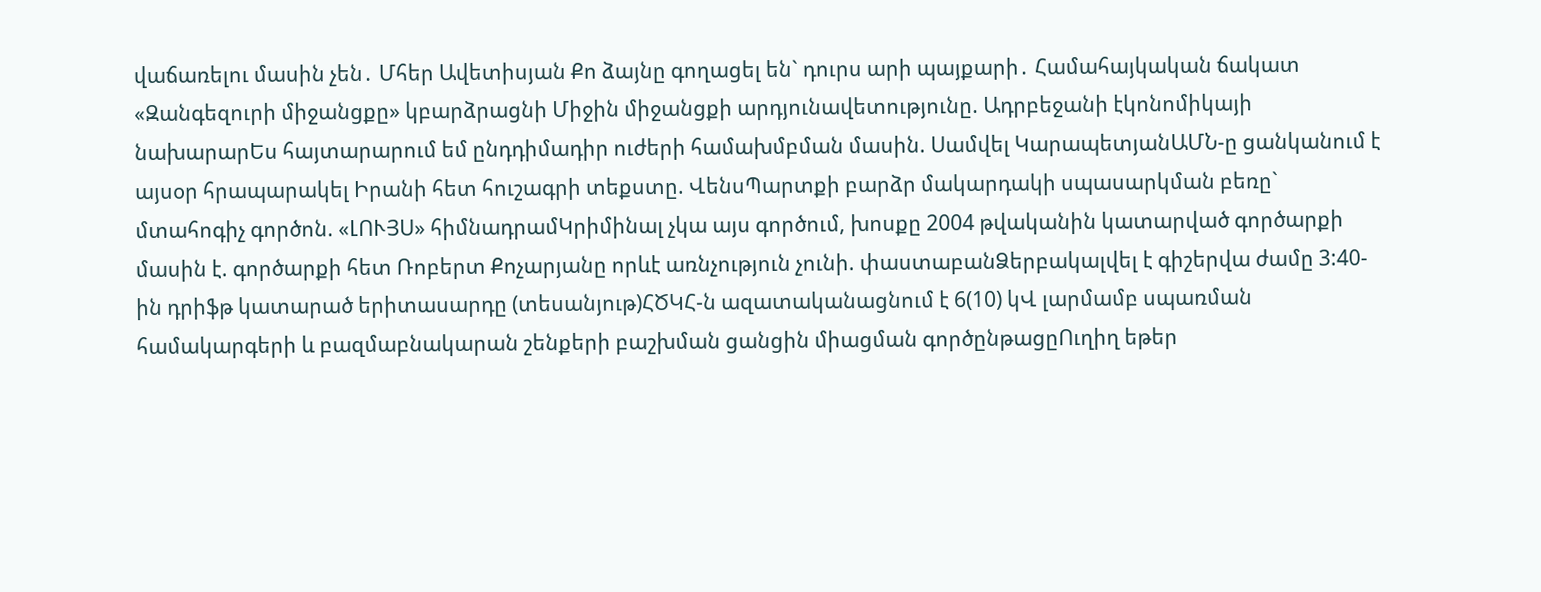վաճառելու մասին չեն․ Մհեր Ավետիսյան Քո ձայնը գողացել են` դուրս արի պայքարի․ Համահայկական ճակատ
«Զանգեզուրի միջանցքը» կբարձրացնի Միջին միջանցքի արդյունավետությունը. Ադրբեջանի էկոնոմիկայի նախարարԵս հայտարարում եմ ընդդիմադիր ուժերի համախմբման մասին. Սամվել ԿարապետյանԱՄՆ-ը ցանկանում է այսօր հրապարակել Իրանի հետ հուշագրի տեքստը. ՎենսՊարտքի բարձր մակարդակի սպասարկման բեռը` մտահոգիչ գործոն. «ԼՈՒՅՍ» հիմնադրամԿրիմինալ չկա այս գործում, խոսքը 2004 թվականին կատարված գործարքի մասին է. գործարքի հետ Ռոբերտ Քոչարյանը որևէ առնչություն չունի. փաստաբանՁերբակալվել է գիշերվա ժամը 3:40-ին դրիֆթ կատարած երիտասարդը (տեսանյութ)ՀԾԿՀ-ն ազատականացնում է 6(10) կՎ լարմամբ սպառման համակարգերի և բազմաբնակարան շենքերի բաշխման ցանցին միացման գործընթացըՈւղիղ եթեր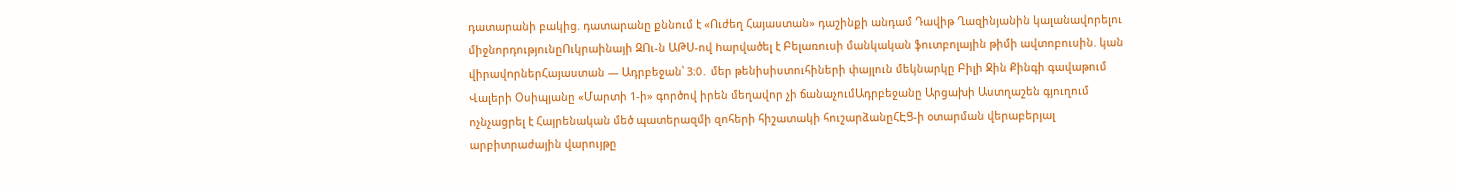դատարանի բակից. դատարանը քննում է «Ուժեղ Հայաստան» դաշինքի անդամ Դավիթ Ղազինյանին կալանավորելու միջնորդությունըՈւկրաինայի ԶՈւ-ն ԱԹՍ-ով hարվածել է Բելառուսի մանկական ֆուտբոլային թիմի ավտոբուսին. կան վիրավnրներՀայաստան — Ադրբեջան՝ 3։0․ մեր թենիսիստուհիների փայլուն մեկնարկը Բիլի Ջին Քինգի գավաթում Վալերի Օսիպյանը «Մարտի 1-ի» գործով իրեն մեղավոր չի ճանաչումԱդրբեջանը Արցախի Աստղաշեն գյուղում ոչնչացրել է Հայրենական մեծ պատերազմի զոհերի հիշատակի հուշարձանըՀԷՑ-ի օտարման վերաբերյալ արբիտրաժային վարույթը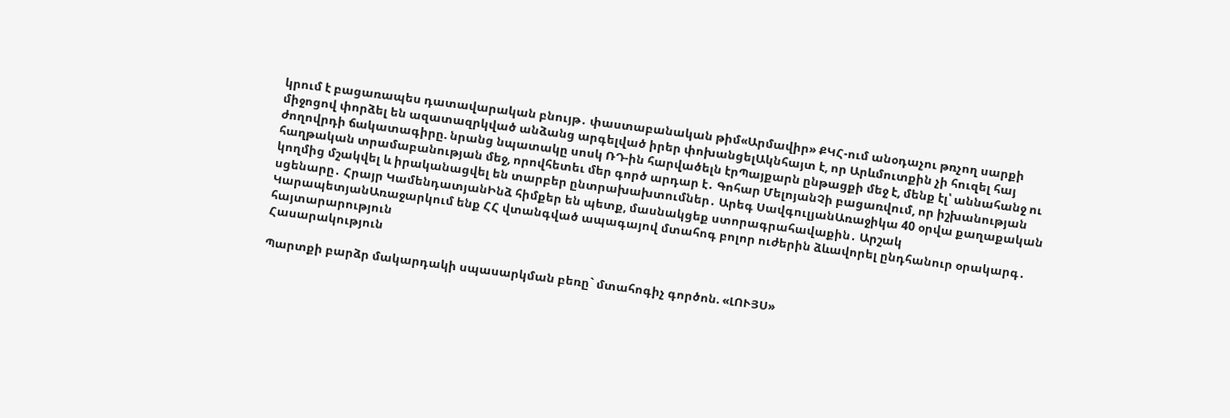կրում է բացառապես դատավարական բնույթ․ փաստաբանական թիմ«Արմավիր» ՔԿՀ-ում անօդաչու թռչող սարքի միջոցով փորձել են ազատազրկված անձանց արգելված իրեր փոխանցելԱկնհայտ է, որ Արևմուտքին չի հուզել հայ ժողովրդի ճակատագիրը. նրանց նպատակը սոսկ ՌԴ-ին հարվածելն էրՊայքարն ընթացքի մեջ է, մենք էլ՝ աննահանջ ու հաղթական տրամաբանության մեջ, որովհետեւ մեր գործ արդար է․ Գոհար ՄելոյանՉի բացառվում, որ իշխանության կողմից մշակվել և իրականացվել են տարբեր ընտրախախտումներ․ Արեգ ՍավգուլյանԱռաջիկա 40 օրվա քաղաքական սցենարը․ Հրայր ԿամենդատյանԻնձ հիմքեր են պետք, մասնակցեք ստորագրահավաքին․ Արշակ ԿարապետյանԱռաջարկում ենք ՀՀ վտանգված ապագայով մտահոգ բոլոր ուժերին ձևավորել ընդհանուր օրակարգ․ հայտարարություն
Հասարակություն

Պարտքի բարձր մակարդակի սպասարկման բեռը` մտահոգիչ գործոն. «ԼՈՒՅՍ»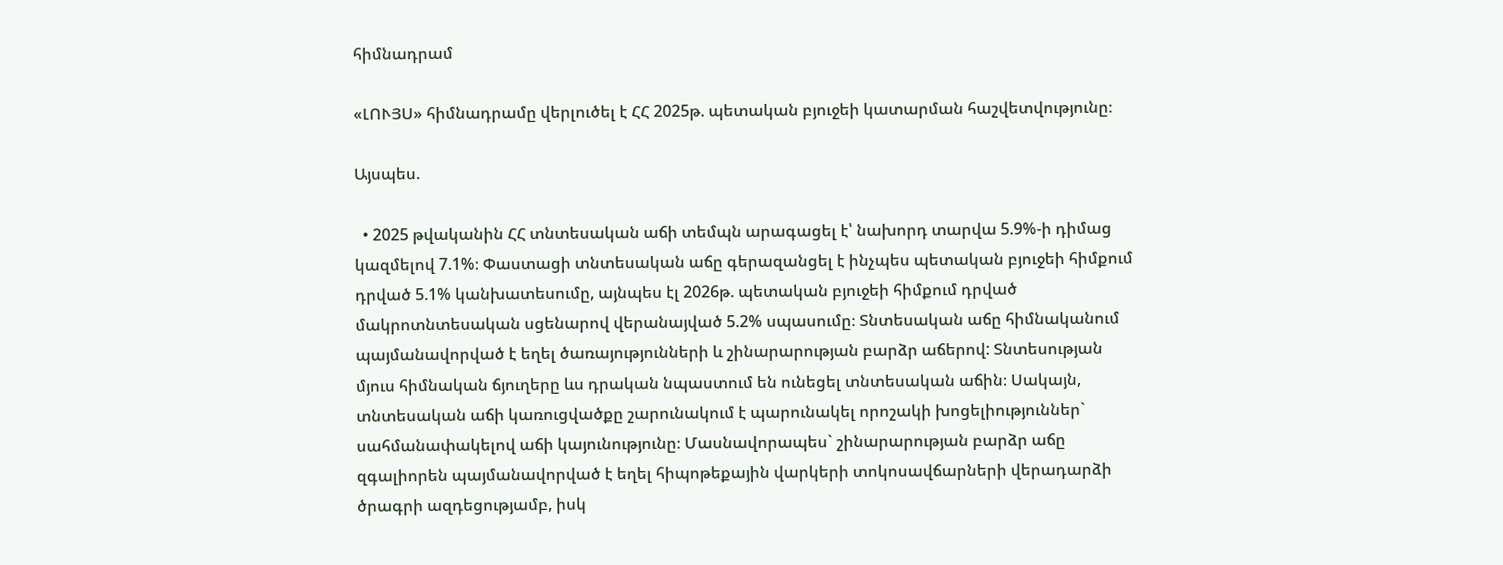հիմնադրամ

«ԼՈՒՅՍ» հիմնադրամը վերլուծել է ՀՀ 2025թ. պետական բյուջեի կատարման հաշվետվությունը։

Այսպես.

  • 2025 թվականին ՀՀ տնտեսական աճի տեմպն արագացել է՝ նախորդ տարվա 5.9%-ի դիմաց կազմելով 7.1%։ Փաստացի տնտեսական աճը գերազանցել է ինչպես պետական բյուջեի հիմքում դրված 5.1% կանխատեսումը, այնպես էլ 2026թ. պետական բյուջեի հիմքում դրված մակրոտնտեսական սցենարով վերանայված 5.2% սպասումը։ Տնտեսական աճը հիմնականում պայմանավորված է եղել ծառայությունների և շինարարության բարձր աճերով: Տնտեսության մյուս հիմնական ճյուղերը ևս դրական նպաստում են ունեցել տնտեսական աճին։ Սակայն, տնտեսական աճի կառուցվածքը շարունակում է պարունակել որոշակի խոցելիություններ` սահմանափակելով աճի կայունությունը։ Մասնավորապես` շինարարության բարձր աճը զգալիորեն պայմանավորված է եղել հիպոթեքային վարկերի տոկոսավճարների վերադարձի ծրագրի ազդեցությամբ, իսկ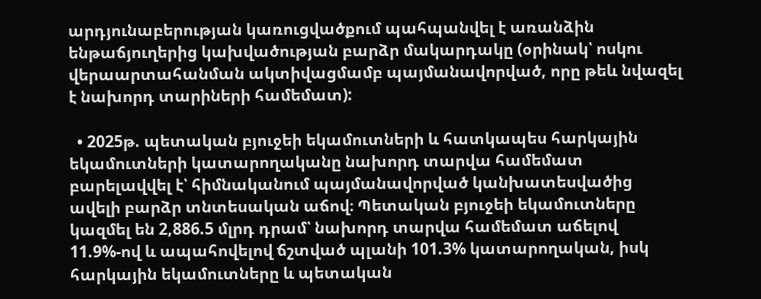արդյունաբերության կառուցվածքում պահպանվել է առանձին ենթաճյուղերից կախվածության բարձր մակարդակը (օրինակ՝ ոսկու վերաարտահանման ակտիվացմամբ պայմանավորված, որը թեև նվազել է նախորդ տարիների համեմատ):

  • 2025թ. պետական բյուջեի եկամուտների և հատկապես հարկային եկամուտների կատարողականը նախորդ տարվա համեմատ բարելավվել է՝ հիմնականում պայմանավորված կանխատեսվածից ավելի բարձր տնտեսական աճով։ Պետական բյուջեի եկամուտները կազմել են 2,886.5 մլրդ դրամ՝ նախորդ տարվա համեմատ աճելով 11.9%-ով և ապահովելով ճշտված պլանի 101.3% կատարողական, իսկ հարկային եկամուտները և պետական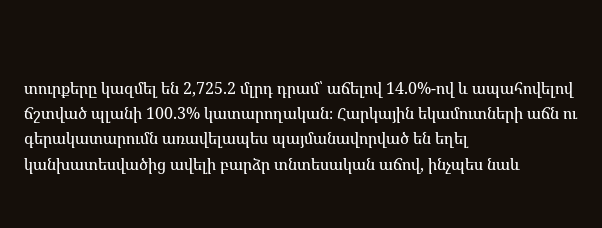տուրքերը կազմել են 2,725.2 մլրդ դրամ՝ աճելով 14.0%-ով և ապահովելով ճշտված պլանի 100.3% կատարողական։ Հարկային եկամուտների աճն ու գերակատարումն առավելապես պայմանավորված են եղել կանխատեսվածից ավելի բարձր տնտեսական աճով, ինչպես նաև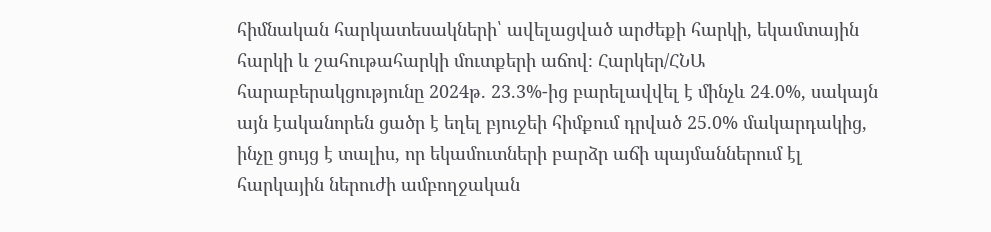հիմնական հարկատեսակների՝ ավելացված արժեքի հարկի, եկամտային հարկի և շահութահարկի մուտքերի աճով։ Հարկեր/ՀՆԱ հարաբերակցությունը 2024թ. 23.3%-ից բարելավվել է մինչև 24.0%, սակայն այն էականորեն ցածր է եղել բյուջեի հիմքում դրված 25.0% մակարդակից, ինչը ցույց է տալիս, որ եկամուտների բարձր աճի պայմաններում էլ հարկային ներուժի ամբողջական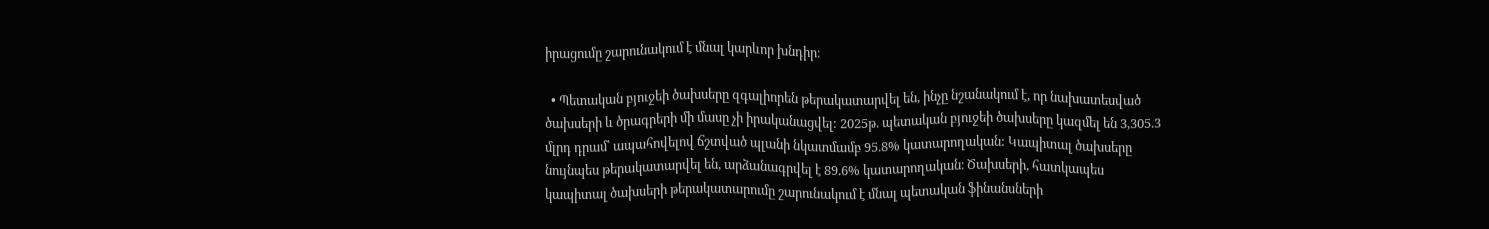իրացումը շարունակում է մնալ կարևոր խնդիր։

  • Պետական բյուջեի ծախսերը զգալիորեն թերակատարվել են, ինչը նշանակում է, որ նախատեսված ծախսերի և ծրագրերի մի մասը չի իրականացվել: 2025թ. պետական բյուջեի ծախսերը կազմել են 3,305.3 մլրդ դրամ՝ ապահովելով ճշտված պլանի նկատմամբ 95.8% կատարողական: Կապիտալ ծախսերը նույնպես թերակատարվել են, արձանագրվել է 89.6% կատարողական։ Ծախսերի, հատկապես կապիտալ ծախսերի թերակատարումը շարունակում է մնալ պետական ֆինանսների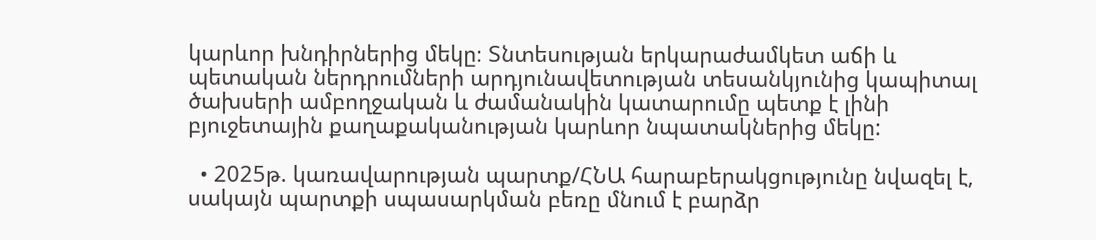կարևոր խնդիրներից մեկը։ Տնտեսության երկարաժամկետ աճի և պետական ներդրումների արդյունավետության տեսանկյունից կապիտալ ծախսերի ամբողջական և ժամանակին կատարումը պետք է լինի բյուջետային քաղաքականության կարևոր նպատակներից մեկը:

  • 2025թ. կառավարության պարտք/ՀՆԱ հարաբերակցությունը նվազել է, սակայն պարտքի սպասարկման բեռը մնում է բարձր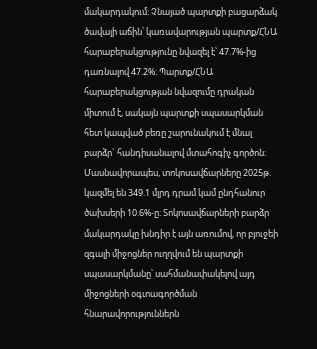մակարդակում։ Չնայած պարտքի բացարձակ ծավալի աճին՝ կառավարության պարտք/ՀՆԱ հարաբերակցությունը նվազել է՝ 47.7%-ից դառնալով 47.2%։ Պարտք/ՀՆԱ հարաբերակցության նվազումը դրական միտում է, սակայն պարտքի սպասարկման հետ կապված բեռը շարունակում է մնալ բարձր` հանդիսանալով մտահոգիչ գործոն։ Մասնավորապես, տոկոսավճարները 2025թ. կազմել են 349.1 մլրդ դրամ կամ ընդհանուր ծախսերի 10.6%-ը։ Տոկոսավճարների բարձր մակարդակը խնդիր է այն առումով, որ բյուջեի զգալի միջոցներ ուղղվում են պարտքի սպասարկմանը՝ սահմանափակելով այդ միջոցների օգտագործման հնարավորություններն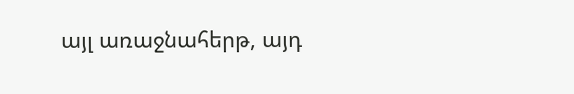այլ առաջնահերթ, այդ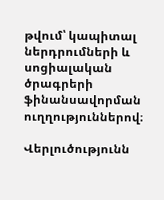թվում՝ կապիտալ ներդրումների և սոցիալական ծրագրերի ֆինանսավորման ուղղություններով։

Վերլուծությունն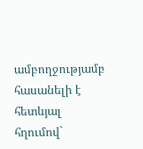ամբողջությամբ հասանելի է հետևյալ հղումով`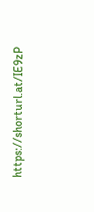https://shorturl.at/IE9zP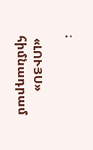։

 «ԼՈՒՅՍ» հիմնադրամ